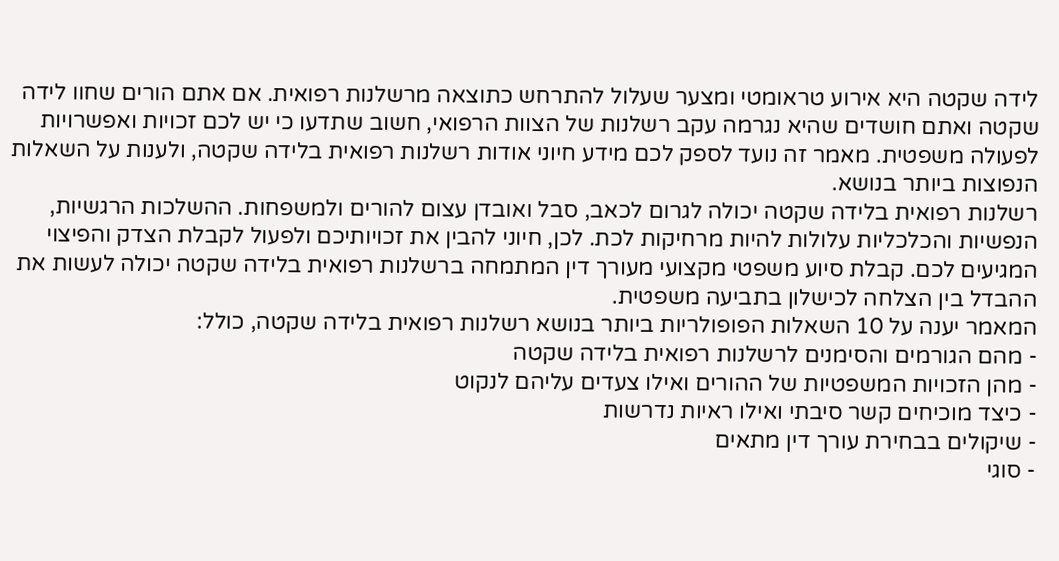לידה שקטה היא אירוע טראומטי ומצער שעלול להתרחש כתוצאה מרשלנות רפואית. אם אתם הורים שחוו לידה שקטה ואתם חושדים שהיא נגרמה עקב רשלנות של הצוות הרפואי, חשוב שתדעו כי יש לכם זכויות ואפשרויות לפעולה משפטית. מאמר זה נועד לספק לכם מידע חיוני אודות רשלנות רפואית בלידה שקטה, ולענות על השאלות הנפוצות ביותר בנושא.
רשלנות רפואית בלידה שקטה יכולה לגרום לכאב, סבל ואובדן עצום להורים ולמשפחות. ההשלכות הרגשיות, הנפשיות והכלכליות עלולות להיות מרחיקות לכת. לכן, חיוני להבין את זכויותיכם ולפעול לקבלת הצדק והפיצוי המגיעים לכם. קבלת סיוע משפטי מקצועי מעורך דין המתמחה ברשלנות רפואית בלידה שקטה יכולה לעשות את ההבדל בין הצלחה לכישלון בתביעה משפטית.
המאמר יענה על 10 השאלות הפופולריות ביותר בנושא רשלנות רפואית בלידה שקטה, כולל:
- מהם הגורמים והסימנים לרשלנות רפואית בלידה שקטה
- מהן הזכויות המשפטיות של ההורים ואילו צעדים עליהם לנקוט
- כיצד מוכיחים קשר סיבתי ואילו ראיות נדרשות
- שיקולים בבחירת עורך דין מתאים
- סוגי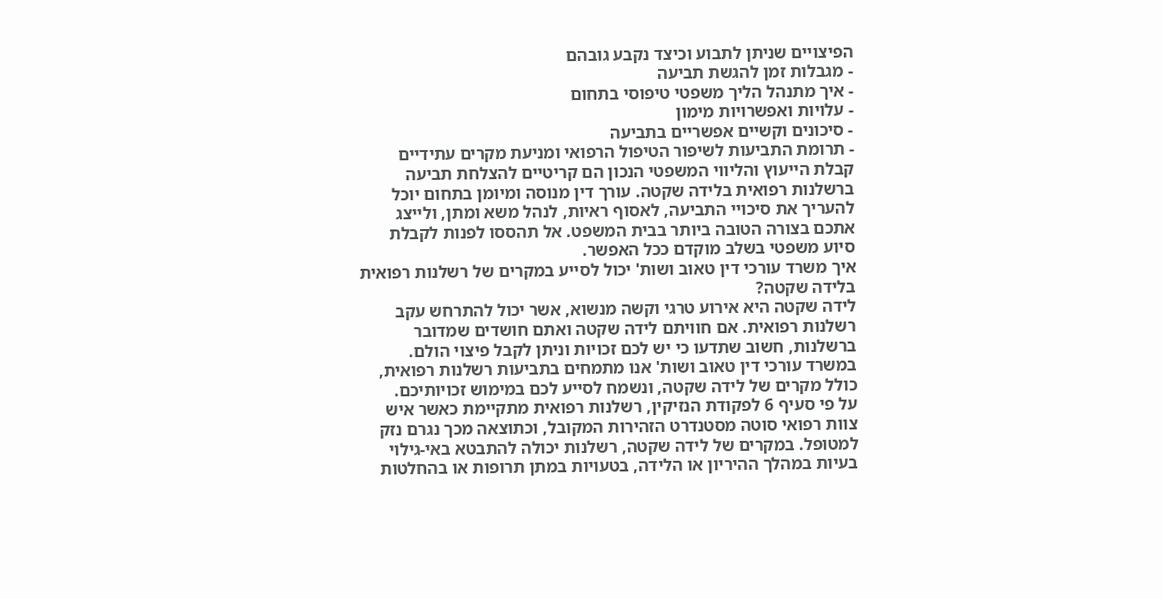הפיצויים שניתן לתבוע וכיצד נקבע גובהם
- מגבלות זמן להגשת תביעה
- איך מתנהל הליך משפטי טיפוסי בתחום
- עלויות ואפשרויות מימון
- סיכונים וקשיים אפשריים בתביעה
- תרומת התביעות לשיפור הטיפול הרפואי ומניעת מקרים עתידיים
קבלת הייעוץ והליווי המשפטי הנכון הם קריטיים להצלחת תביעה ברשלנות רפואית בלידה שקטה. עורך דין מנוסה ומיומן בתחום יוכל להעריך את סיכויי התביעה, לאסוף ראיות, לנהל משא ומתן, ולייצג אתכם בצורה הטובה ביותר בבית המשפט. אל תהססו לפנות לקבלת סיוע משפטי בשלב מוקדם ככל האפשר.
איך משרד עורכי דין טאוב ושות' יכול לסייע במקרים של רשלנות רפואית בלידה שקטה?
לידה שקטה היא אירוע טרגי וקשה מנשוא, אשר יכול להתרחש עקב רשלנות רפואית. אם חוויתם לידה שקטה ואתם חושדים שמדובר ברשלנות, חשוב שתדעו כי יש לכם זכויות וניתן לקבל פיצוי הולם. במשרד עורכי דין טאוב ושות' אנו מתמחים בתביעות רשלנות רפואית, כולל מקרים של לידה שקטה, ונשמח לסייע לכם במימוש זכויותיכם.
על פי סעיף 6 לפקודת הנזיקין, רשלנות רפואית מתקיימת כאשר איש צוות רפואי סוטה מסטנדרט הזהירות המקובל, וכתוצאה מכך נגרם נזק למטופל. במקרים של לידה שקטה, רשלנות יכולה להתבטא באי-גילוי בעיות במהלך ההיריון או הלידה, בטעויות במתן תרופות או בהחלטות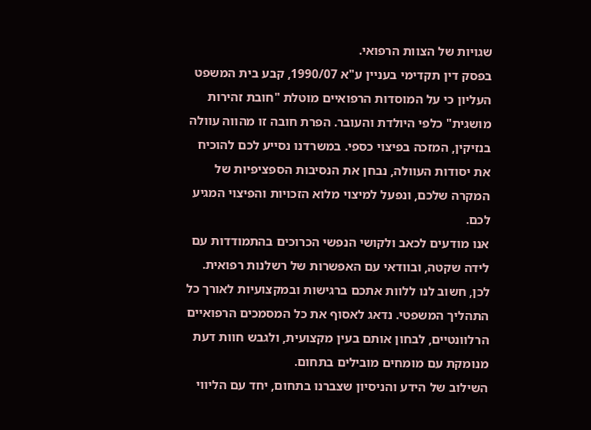שגויות של הצוות הרפואי.
בפסק דין תקדימי בעניין ע"א 1990/07, קבע בית המשפט העליון כי על המוסדות הרפואיים מוטלת "חובת זהירות מושגית" כלפי היולדת והעובר. הפרת חובה זו מהווה עוולה בנזיקין, המזכה בפיצוי כספי. במשרדנו נסייע לכם להוכיח את יסודות העוולה, נבחן את הנסיבות הספציפיות של המקרה שלכם, ונפעל למיצוי מלוא הזכויות והפיצוי המגיע לכם.
אנו מודעים לכאב ולקושי הנפשי הכרוכים בהתמודדות עם לידה שקטה, ובוודאי עם האפשרות של רשלנות רפואית. לכן, חשוב לנו ללוות אתכם ברגישות ובמקצועיות לאורך כל התהליך המשפטי. נדאג לאסוף את כל המסמכים הרפואיים הרלוונטיים, לבחון אותם בעין מקצועית, ולגבש חוות דעת מנומקת עם מומחים מובילים בתחום.
השילוב של הידע והניסיון שצברנו בתחום, יחד עם הליווי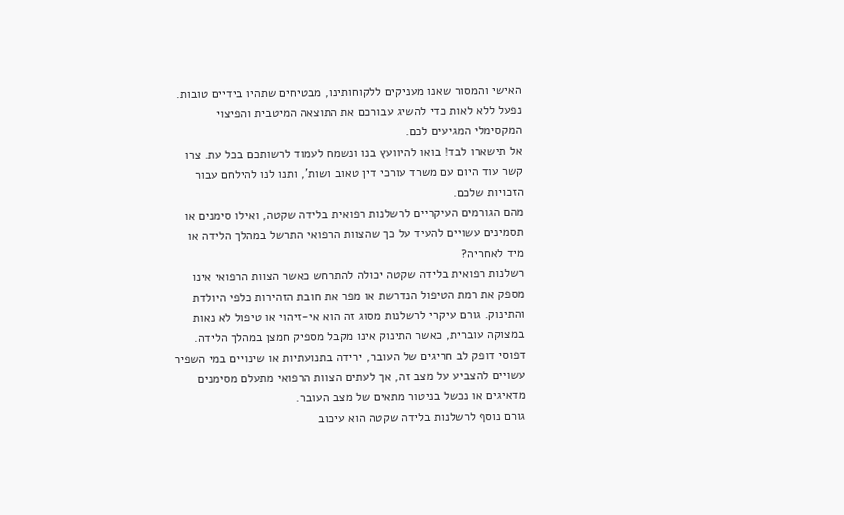האישי והמסור שאנו מעניקים ללקוחותינו, מבטיחים שתהיו בידיים טובות. נפעל ללא לאות כדי להשיג עבורכם את התוצאה המיטבית והפיצוי המקסימלי המגיעים לכם.
אל תישארו לבד! בואו להיוועץ בנו ונשמח לעמוד לרשותכם בכל עת. צרו קשר עוד היום עם משרד עורכי דין טאוב ושות', ותנו לנו להילחם עבור הזכויות שלכם.
מהם הגורמים העיקריים לרשלנות רפואית בלידה שקטה, ואילו סימנים או תסמינים עשויים להעיד על כך שהצוות הרפואי התרשל במהלך הלידה או מיד לאחריה?
רשלנות רפואית בלידה שקטה יכולה להתרחש כאשר הצוות הרפואי אינו מספק את רמת הטיפול הנדרשת או מפר את חובת הזהירות כלפי היולדת והתינוק. גורם עיקרי לרשלנות מסוג זה הוא אי-זיהוי או טיפול לא נאות במצוקה עוברית, כאשר התינוק אינו מקבל מספיק חמצן במהלך הלידה. דפוסי דופק לב חריגים של העובר, ירידה בתנועתיות או שינויים במי השפיר עשויים להצביע על מצב זה, אך לעתים הצוות הרפואי מתעלם מסימנים מדאיגים או נכשל בניטור מתאים של מצב העובר.
גורם נוסף לרשלנות בלידה שקטה הוא עיכוב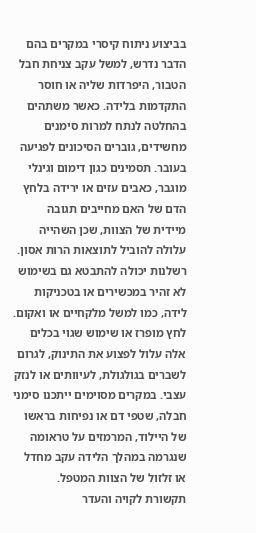בביצוע ניתוח קיסרי במקרים בהם הדבר נדרש, למשל עקב צניחת חבל הטבור, היפרדות שליה או חוסר התקדמות בלידה. כאשר משתהים בהחלטה לנתח למרות סימנים מחשידים, גוברים הסיכונים לפגיעה בעובר. תסמינים כגון דימום וגינלי מוגבר, כאבים עזים או ירידה בלחץ הדם של האם מחייבים תגובה מיידית של הצוות, שכן השהייה עלולה להוביל לתוצאות הרות אסון.
רשלנות יכולה להתבטא גם בשימוש לא זהיר במכשירים או בטכניקות לידה, כמו למשל מלקחיים או ואקום. לחץ מופרז או שימוש שגוי בכלים אלה עלול לפצוע את התינוק, לגרום לשברים בגולגולת, לעיוותים או לנזק עצבי. במקרים מסוימים ייתכנו סימני חבלה, שטפי דם או נפיחות בראשו של היילוד, המרמזים על טראומה שנגרמה במהלך הלידה עקב מחדל או זלזול של הצוות המטפל.
תקשורת לקויה והעדר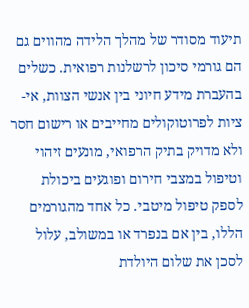תיעוד מסודר של מהלך הלידה מהווים גם הם גורמי סיכון לרשלנות רפואית. כשלים בהעברת מידע חיוני בין אנשי הצוות, אי-ציות לפרוטוקולים מחייבים או רישום חסר ולא מדויק בתיק הרפואי, מונעים זיהוי וטיפול במצבי חירום ופוגעים ביכולת לספק טיפול מיטבי. כל אחד מהגורמים הללו, בין אם בנפרד או במשולב, עלול לסכן את שלום היולדת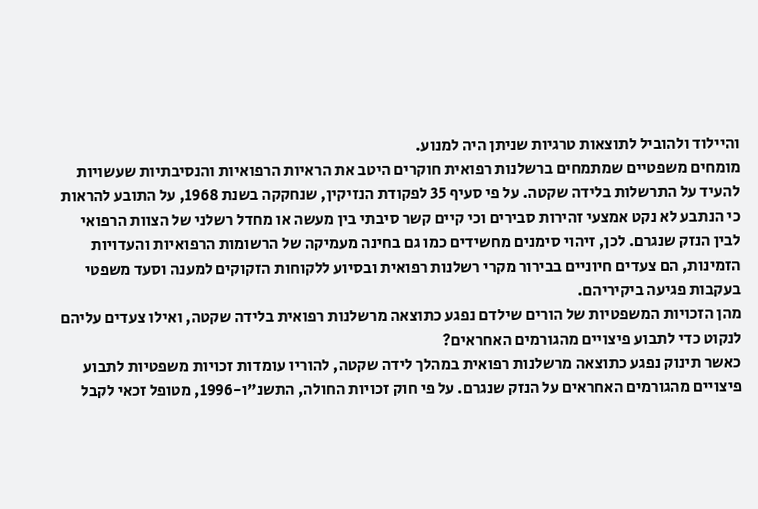והיילוד ולהוביל לתוצאות טרגיות שניתן היה למנוע.
מומחים משפטיים שמתמחים ברשלנות רפואית חוקרים היטב את הראיות הרפואיות והנסיבתיות שעשויות להעיד על התרשלות בלידה שקטה. על פי סעיף 35 לפקודת הנזיקין, שנחקקה בשנת 1968, על התובע להראות כי הנתבע לא נקט אמצעי זהירות סבירים וכי קיים קשר סיבתי בין מעשה או מחדל רשלני של הצוות הרפואי לבין הנזק שנגרם. לכן, זיהוי סימנים מחשידים כמו גם בחינה מעמיקה של הרשומות הרפואיות והעדויות הזמינות, הם צעדים חיוניים בבירור מקרי רשלנות רפואית ובסיוע ללקוחות הזקוקים למענה וסעד משפטי בעקבות פגיעה ביקיריהם.
מהן הזכויות המשפטיות של הורים שילדם נפגע כתוצאה מרשלנות רפואית בלידה שקטה, ואילו צעדים עליהם לנקוט כדי לתבוע פיצויים מהגורמים האחראים?
כאשר תינוק נפגע כתוצאה מרשלנות רפואית במהלך לידה שקטה, להוריו עומדות זכויות משפטיות לתבוע פיצויים מהגורמים האחראים על הנזק שנגרם. על פי חוק זכויות החולה, התשנ"ו-1996, מטופל זכאי לקבל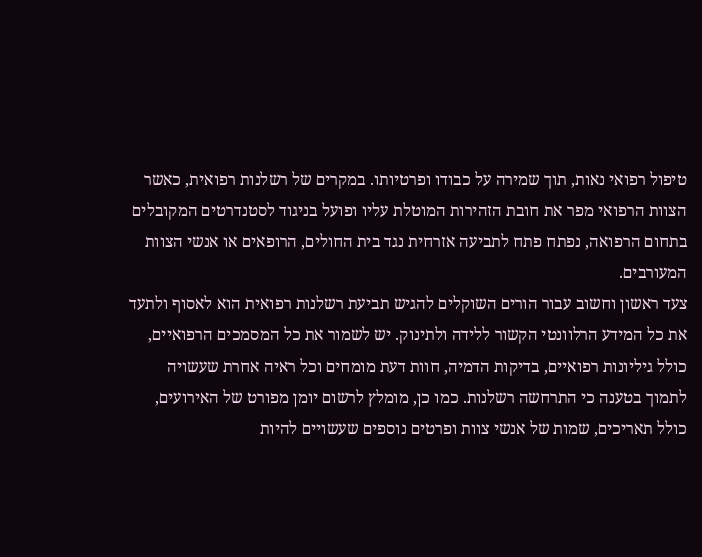טיפול רפואי נאות, תוך שמירה על כבודו ופרטיותו. במקרים של רשלנות רפואית, כאשר הצוות הרפואי מפר את חובת הזהירות המוטלת עליו ופועל בניגוד לסטנדרטים המקובלים בתחום הרפואה, נפתח פתח לתביעה אזרחית נגד בית החולים, הרופאים או אנשי הצוות המעורבים.
צעד ראשון וחשוב עבור הורים השוקלים להגיש תביעת רשלנות רפואית הוא לאסוף ולתעד את כל המידע הרלוונטי הקשור ללידה ולתינוק. יש לשמור את כל המסמכים הרפואיים, כולל גיליונות רפואיים, בדיקות הדמיה, חוות דעת מומחים וכל ראיה אחרת שעשויה לתמוך בטענה כי התרחשה רשלנות. כמו כן, מומלץ לרשום יומן מפורט של האירועים, כולל תאריכים, שמות של אנשי צוות ופרטים נוספים שעשויים להיות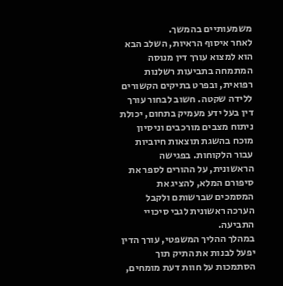משמעותיים בהמשך.
לאחר איסוף הראיות, השלב הבא הוא למצוא עורך דין מנוסה המתמחה בתביעות רשלנות רפואית, ובפרט בתיקים הקשורים ללידה שקטה. חשוב לבחור עורך דין בעל ידע מעמיק בתחום, יכולת ניתוח מצבים מורכבים וניסיון מוכח בהשגת תוצאות חיוביות עבור הלקוחות. בפגישה הראשונית, על ההורים לספר את סיפורם המלא, להציג את המסמכים שברשותם ולקבל הערכה ראשונית לגבי סיכויי התביעה.
במהלך ההליך המשפטי, עורך הדין יפעל לבנות את התיק תוך הסתמכות על חוות דעת מומחים,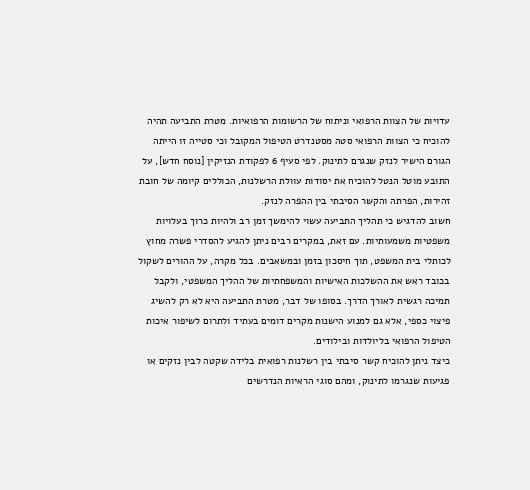עדויות של הצוות הרפואי וניתוח של הרשומות הרפואיות. מטרת התביעה תהיה להוכיח כי הצוות הרפואי סטה מסטנדרט הטיפול המקובל וכי סטייה זו הייתה הגורם הישיר לנזק שנגרם לתינוק. לפי סעיף 6 לפקודת הנזיקין [נוסח חדש], על התובע מוטל הנטל להוכיח את יסודות עוולת הרשלנות, הכוללים קיומה של חובת זהירות, הפרתה והקשר הסיבתי בין ההפרה לנזק.
חשוב להדגיש כי תהליך התביעה עשוי להימשך זמן רב ולהיות כרוך בעלויות משפטיות משמעותיות. עם זאת, במקרים רבים ניתן להגיע להסדרי פשרה מחוץ לכותלי בית המשפט, תוך חיסכון בזמן ובמשאבים. בכל מקרה, על ההורים לשקול בכובד ראש את ההשלכות האישיות והמשפחתיות של ההליך המשפטי, ולקבל תמיכה רגשית לאורך הדרך. בסופו של דבר, מטרת התביעה היא לא רק להשיג פיצוי כספי, אלא גם למנוע הישנות מקרים דומים בעתיד ולתרום לשיפור איכות הטיפול הרפואי בליולדות ובילודים.
כיצד ניתן להוכיח קשר סיבתי בין רשלנות רפואית בלידה שקטה לבין נזקים או פגיעות שנגרמו לתינוק, ומהם סוגי הראיות הנדרשים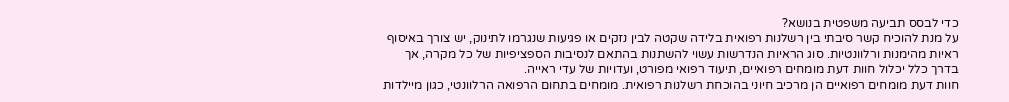כדי לבסס תביעה משפטית בנושא?
על מנת להוכיח קשר סיבתי בין רשלנות רפואית בלידה שקטה לבין נזקים או פגיעות שנגרמו לתינוק, יש צורך באיסוף ראיות מהימנות ורלוונטיות. סוג הראיות הנדרשות עשוי להשתנות בהתאם לנסיבות הספציפיות של כל מקרה, אך בדרך כלל יכלול חוות דעת מומחים רפואיים, תיעוד רפואי מפורט, ועדויות של עדי ראייה.
חוות דעת מומחים רפואיים הן מרכיב חיוני בהוכחת רשלנות רפואית. מומחים בתחום הרפואה הרלוונטי, כגון מיילדות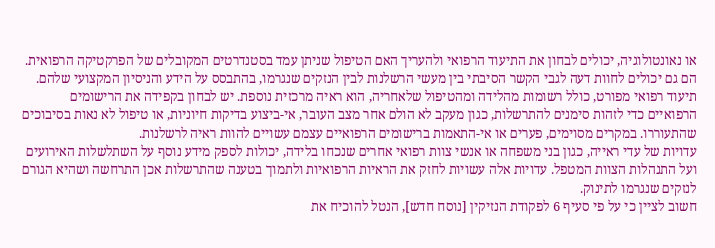או נאונטולוגיה, יכולים לבחון את התיעוד הרפואי ולהעריך האם הטיפול שניתן עמד בסטנדרטים המקובלים של הפרקטיקה הרפואית. הם גם יכולים לחוות דעה לגבי הקשר הסיבתי בין מעשי הרשלנות לבין הנזקים שנגרמו, בהתבסס על הידע והניסיון המקצועי שלהם.
תיעוד רפואי מפורט, כולל רשומות מהלידה ומהטיפול שלאחריה, הוא ראיה מרכזית נוספת. יש לבחון בקפידה את הרישומים הרפואיים כדי לזהות סימנים להתרשלות, כגון מעקב לא הולם אחר מצב העובר, אי-ביצוע בדיקות חיוניות, או טיפול לא נאות בסיבוכים שהתעוררו. במקרים מסוימים, פערים או אי-התאמות ברישומים הרפואיים עצמם עשויים להוות ראיה לרשלנות.
עדויות של עדי ראייה, כגון בני משפחה או אנשי צוות רפואי אחרים שנכחו בלידה, יכולות לספק מידע נוסף על השתלשלות האירועים ועל התנהלות הצוות המטפל. עדויות אלה עשויות לחזק את הראיות הרפואיות ולתמוך בטענה שהתרשלות אכן התרחשה ושהיא הגורם לנזקים שנגרמו לתינוק.
חשוב לציין כי על פי סעיף 6 לפקודת הנזיקין [נוסח חדש], הנטל להוכיח את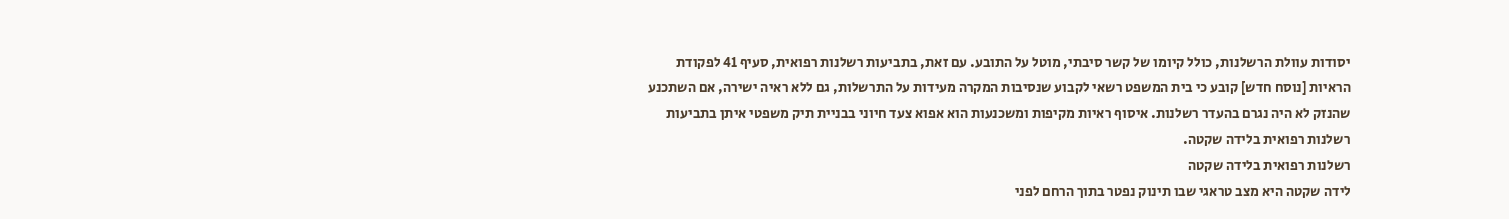יסודות עוולת הרשלנות, כולל קיומו של קשר סיבתי, מוטל על התובע. עם זאת, בתביעות רשלנות רפואית, סעיף 41 לפקודת הראיות [נוסח חדש] קובע כי בית המשפט רשאי לקבוע שנסיבות המקרה מעידות על התרשלות, גם ללא ראיה ישירה, אם השתכנע שהנזק לא היה נגרם בהעדר רשלנות. איסוף ראיות מקיפות ומשכנעות הוא אפוא צעד חיוני בבניית תיק משפטי איתן בתביעות רשלנות רפואית בלידה שקטה.
רשלנות רפואית בלידה שקטה
לידה שקטה היא מצב טראגי שבו תינוק נפטר בתוך הרחם לפני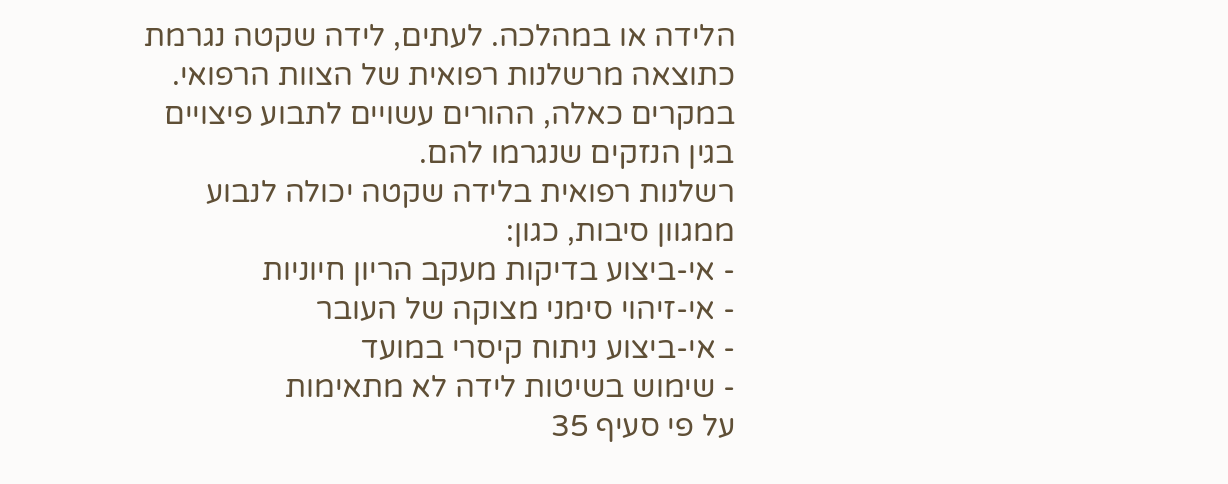הלידה או במהלכה. לעתים, לידה שקטה נגרמת כתוצאה מרשלנות רפואית של הצוות הרפואי. במקרים כאלה, ההורים עשויים לתבוע פיצויים בגין הנזקים שנגרמו להם.
רשלנות רפואית בלידה שקטה יכולה לנבוע ממגוון סיבות, כגון:
- אי-ביצוע בדיקות מעקב הריון חיוניות
- אי-זיהוי סימני מצוקה של העובר
- אי-ביצוע ניתוח קיסרי במועד
- שימוש בשיטות לידה לא מתאימות
על פי סעיף 35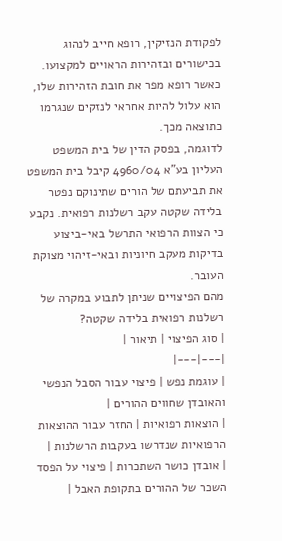לפקודת הנזיקין, רופא חייב לנהוג בכישורים ובזהירות הראויים למקצועו. כאשר רופא מפר את חובת הזהירות שלו, הוא עלול להיות אחראי לנזקים שנגרמו כתוצאה מכך.
לדוגמה, בפסק הדין של בית המשפט העליון בע"א 4960/04 קיבל בית המשפט את תביעתם של הורים שתינוקם נפטר בלידה שקטה עקב רשלנות רפואית. נקבע כי הצוות הרפואי התרשל באי-ביצוע בדיקות מעקב חיוניות ובאי-זיהוי מצוקת העובר.
מהם הפיצויים שניתן לתבוע במקרה של רשלנות רפואית בלידה שקטה?
| סוג הפיצוי | תיאור |
|---|---|
| עוגמת נפש | פיצוי עבור הסבל הנפשי והאובדן שחווים ההורים |
| הוצאות רפואיות | החזר עבור ההוצאות הרפואיות שנדרשו בעקבות הרשלנות |
| אובדן כושר השתכרות | פיצוי על הפסד השכר של ההורים בתקופת האבל |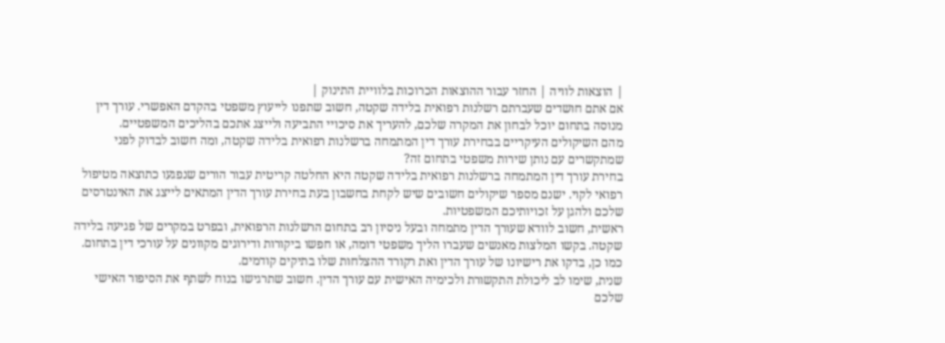| הוצאות לוויה | החזר עבור ההוצאות הכרוכות בלוויית התינוק |
אם אתם חושדים שעברתם רשלנות רפואית בלידה שקטה, חשוב שתפנו לייעוץ משפטי בהקדם האפשרי. עורך דין מנוסה בתחום יוכל לבחון את המקרה שלכם, להעריך את סיכויי התביעה ולייצג אתכם בהליכים המשפטיים.
מהם השיקולים העיקריים בבחירת עורך דין המתמחה ברשלנות רפואית בלידה שקטה, ומה חשוב לבדוק לפני שמתקשרים עם נותן שירות משפטי בתחום זה?
בחירת עורך דין המתמחה ברשלנות רפואית בלידה שקטה היא החלטה קריטית עבור הורים שנפגעו כתוצאה מטיפול רפואי לקוי. ישנם מספר שיקולים חשובים שיש לקחת בחשבון בעת בחירת עורך הדין המתאים לייצג את האינטרסים שלכם ולהגן על זכויותיכם המשפטיות.
ראשית, חשוב לוודא שעורך הדין מתמחה ובעל ניסיון רב בתחום הרשלנות הרפואית, ובפרט במקרים של פגיעה בלידה שקטה. בקשו המלצות מאנשים שעברו הליך משפטי דומה, או חפשו ביקורות ודירוגים מקוונים על עורכי דין בתחום. כמו כן, בדקו את רישיונו של עורך הדין ואת רקורד ההצלחות שלו בתיקים קודמים.
שנית, שימו לב ליכולת התקשורת ולכימיה האישית עם עורך הדין. חשוב שתרגישו בנוח לשתף את הסיפור האישי שלכם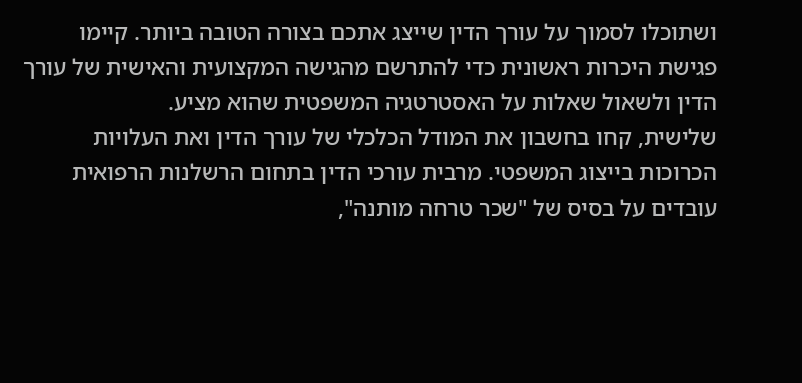ושתוכלו לסמוך על עורך הדין שייצג אתכם בצורה הטובה ביותר. קיימו פגישת היכרות ראשונית כדי להתרשם מהגישה המקצועית והאישית של עורך הדין ולשאול שאלות על האסטרטגיה המשפטית שהוא מציע.
שלישית, קחו בחשבון את המודל הכלכלי של עורך הדין ואת העלויות הכרוכות בייצוג המשפטי. מרבית עורכי הדין בתחום הרשלנות הרפואית עובדים על בסיס של "שכר טרחה מותנה",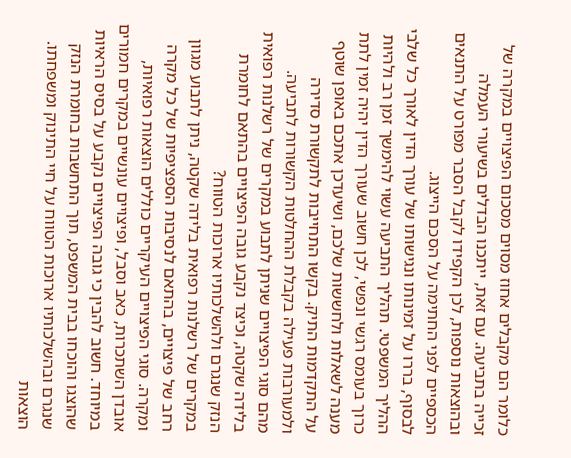כלומר הם מקבלים אחוז מסוים מסכום הפיצויים במקרה של זכייה בתביעה. עם זאת, ייתכנו הבדלים בשיעורי העמלה ובהוצאות נוספות, לכן הקפידו לקבל הסבר מפורט על התנאים הכספיים לפני החתימה על הסכם הייצוג.
לבסוף, בררו על זמינותו ונגישותו של עורך הדין לאורך כל שלבי ההליך המשפטי. תהליך התביעה עשוי להימשך זמן רב ולהיות כרוך בעומס רגשי ונפשי, לכן חשוב שעורך הדין יהיה זמין לתת מענה לשאלות ולחששות שלכם, ושיעדכן אתכם באופן שוטף על התקדמות התיק. בקשו התחייבות לתקשורת סדירה ולמעורבות פעילה בקבלת ההחלטות הקשורות לתביעה.
מהם סוגי הפיצויים שניתן לתבוע במקרים של רשלנות רפואית בלידה שקטה, וכיצד נקבע גובה הפיצויים בהתאם לחומרת הנזק שנגרם ולהשלכותיו ארוכות הטווח?
במקרים של רשלנות רפואית בלידה שקטה, ניתן לתבוע מגוון רחב של פיצויים, בהתאם לנסיבות הספציפיות של כל מקרה ומקרה. סוגי הפיצויים העיקריים כוללים הוצאות רפואיות, אובדן השתכרות, כאב וסבל, ופיצויים עונשיים במקרים חמורים במיוחד. חשוב להבין כי גובה הפיצויים נקבע על בסיס הראיות שהוצגו והוכחו בבית המשפט, תוך התחשבות בחומרת הנזק שנגרם ובהשלכותיו ארוכות הטווח על חיי התינוק ומשפחתו.
הוצאות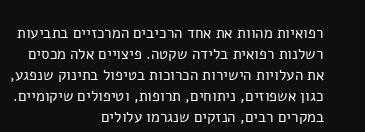רפואיות מהוות את אחד הרכיבים המרכזיים בתביעות רשלנות רפואית בלידה שקטה. פיצויים אלה מכסים את העלויות הישירות הכרוכות בטיפול בתינוק שנפגע, כגון אשפוזים, ניתוחים, תרופות, וטיפולים שיקומיים. במקרים רבים, הנזקים שנגרמו עלולים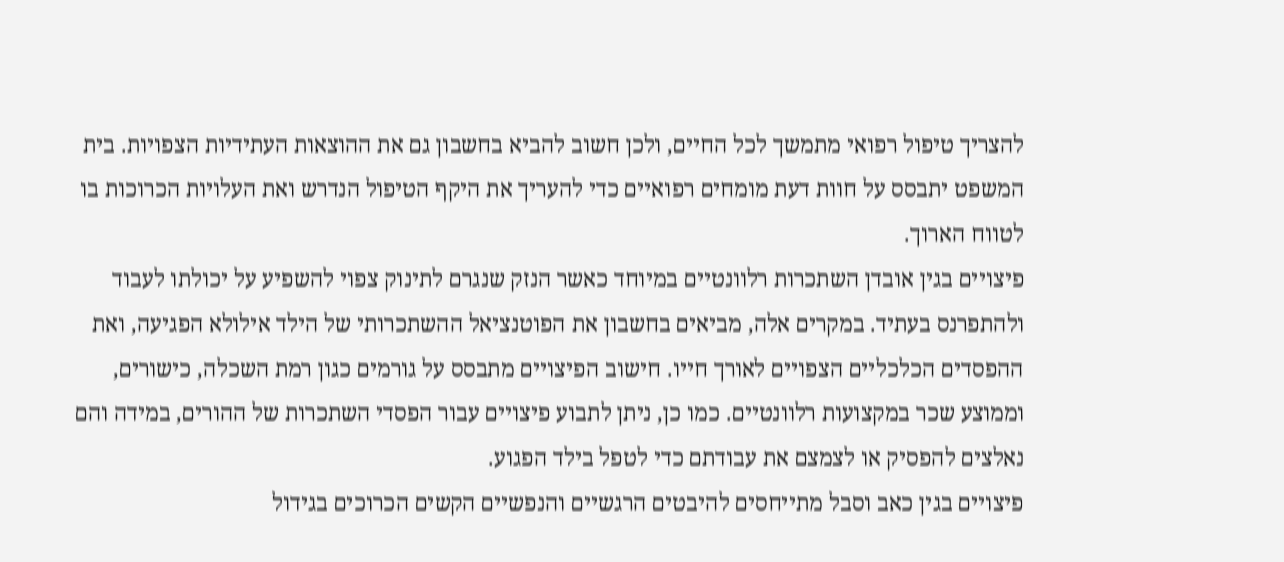להצריך טיפול רפואי מתמשך לכל החיים, ולכן חשוב להביא בחשבון גם את ההוצאות העתידיות הצפויות. בית המשפט יתבסס על חוות דעת מומחים רפואיים כדי להעריך את היקף הטיפול הנדרש ואת העלויות הכרוכות בו לטווח הארוך.
פיצויים בגין אובדן השתכרות רלוונטיים במיוחד כאשר הנזק שנגרם לתינוק צפוי להשפיע על יכולתו לעבוד ולהתפרנס בעתיד. במקרים אלה, מביאים בחשבון את הפוטנציאל ההשתכרותי של הילד אילולא הפגיעה, ואת ההפסדים הכלכליים הצפויים לאורך חייו. חישוב הפיצויים מתבסס על גורמים כגון רמת השכלה, כישורים, וממוצע שכר במקצועות רלוונטיים. כמו כן, ניתן לתבוע פיצויים עבור הפסדי השתכרות של ההורים, במידה והם נאלצים להפסיק או לצמצם את עבודתם כדי לטפל בילד הפגוע.
פיצויים בגין כאב וסבל מתייחסים להיבטים הרגשיים והנפשיים הקשים הכרוכים בגידול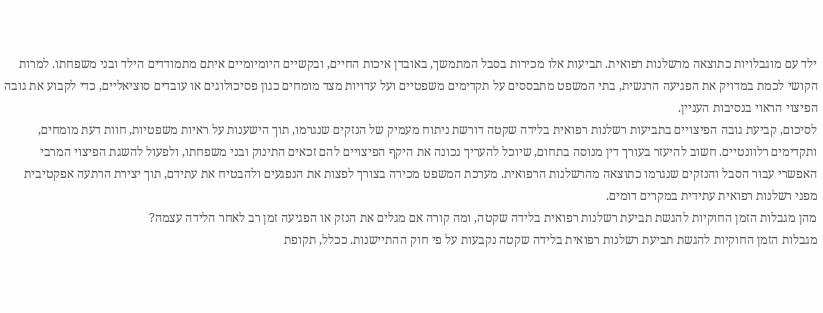ילד עם מוגבלויות כתוצאה מרשלנות רפואית. תביעות אלו מכירות בסבל המתמשך, באובדן איכות החיים, ובקשיים היומיומיים איתם מתמודדים הילד ובני משפחתו. למרות הקושי לכמת במדויק את הפגיעה הרגשית, בתי המשפט מתבססים על תקדימים משפטיים ועל עדויות מצד מומחים כגון פסיכולוגים או עובדים סוציאליים, כדי לקבוע את גובה הפיצוי הראוי בנסיבות העניין.
לסיכום, קביעת גובה הפיצויים בתביעות רשלנות רפואית בלידה שקטה דורשת ניתוח מעמיק של הנזקים שנגרמו, תוך הישענות על ראיות משפטיות, חוות דעת מומחים, ותקדימים רלוונטיים. חשוב להיעזר בעורך דין מנוסה בתחום, שיוכל להעריך נכונה את היקף הפיצויים להם זכאים התינוק ובני משפחתו, ולפעול להשגת הפיצוי המרבי האפשרי עבור הסבל והנזקים שנגרמו כתוצאה מהרשלנות הרפואית. מערכת המשפט מכירה בצורך לפצות את הנפגעים ולהבטיח את עתידם, תוך יצירת הרתעה אפקטיבית מפני רשלנות רפואית עתידית במקרים דומים.
מהן מגבלות הזמן החוקיות להגשת תביעת רשלנות רפואית בלידה שקטה, ומה קורה אם מגלים את הנזק או הפגיעה זמן רב לאחר הלידה עצמה?
מגבלות הזמן החוקיות להגשת תביעת רשלנות רפואית בלידה שקטה נקבעות על פי חוק ההתיישנות. ככלל, תקופת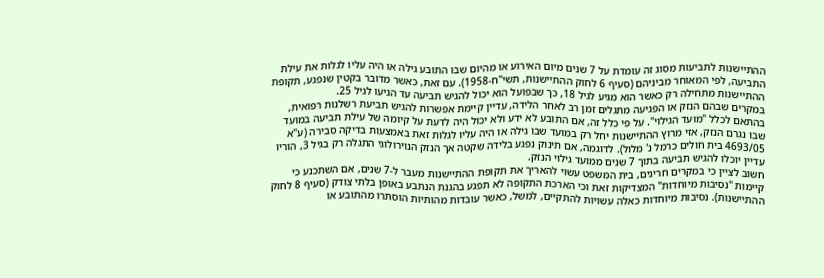ההתיישנות לתביעות מסוג זה עומדת על 7 שנים מיום האירוע או מהיום שבו התובע גילה או היה עליו לגלות את עילת התביעה, לפי המאוחר מביניהם (סעיף 6 לחוק ההתיישנות, תשי"ח-1958). עם זאת, כאשר מדובר בקטין שנפגע, תקופת ההתיישנות מתחילה רק כאשר הוא מגיע לגיל 18, כך שבפועל הוא יכול להגיש תביעה עד הגיעו לגיל 25.
במקרים שבהם הנזק או הפגיעה מתגלים זמן רב לאחר הלידה, עדיין קיימת אפשרות להגיש תביעת רשלנות רפואית, בהתאם לכלל "מועד הגילוי". על פי כלל זה, אם התובע לא ידע ולא יכול היה לדעת על קיומה של עילת תביעה במועד שבו נגרם הנזק, אזי מרוץ ההתיישנות יחל רק במועד שבו גילה או היה עליו לגלות זאת באמצעות בדיקה סבירה (ע"א 4693/05 בית חולים כרמל נ' מלול). לדוגמה, אם תינוק נפגע בלידה שקטה אך הנזק הנוירולוגי התגלה רק בגיל 3, הוריו עדיין יוכלו להגיש תביעה בתוך 7 שנים ממועד גילוי הנזק.
חשוב לציין כי במקרים חריגים, בית המשפט עשוי להאריך את תקופת ההתיישנות מעבר ל-7 שנים, אם השתכנע כי קיימות "נסיבות מיוחדות" המצדיקות זאת וכי הארכת התקופה לא תפגע בהגנת הנתבע באופן בלתי צודק (סעיף 8 לחוק ההתיישנות). נסיבות מיוחדות כאלה עשויות להתקיים, למשל, כאשר עובדות מהותיות הוסתרו מהתובע או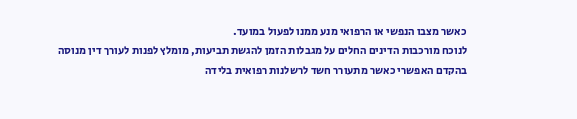כאשר מצבו הנפשי או הרפואי מנע ממנו לפעול במועד.
לנוכח מורכבות הדינים החלים על מגבלות הזמן להגשת תביעות, מומלץ לפנות לעורך דין מנוסה בהקדם האפשרי כאשר מתעורר חשד לרשלנות רפואית בלידה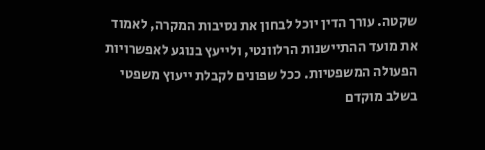שקטה. עורך הדין יוכל לבחון את נסיבות המקרה, לאמוד את מועד ההתיישנות הרלוונטי, ולייעץ בנוגע לאפשרויות הפעולה המשפטיות. ככל שפונים לקבלת ייעוץ משפטי בשלב מוקדם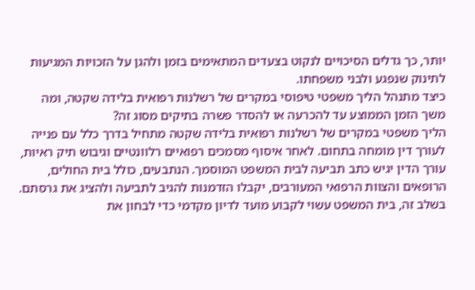יותר, כך גדלים הסיכויים לנקוט בצעדים המתאימים בזמן ולהגן על הזכויות המגיעות לתינוק שנפגע ולבני משפחתו.
כיצד מתנהל הליך משפטי טיפוסי במקרים של רשלנות רפואית בלידה שקטה, ומה משך הזמן הממוצע עד להכרעה או להסדר פשרה בתיקים מסוג זה?
הליך משפטי במקרים של רשלנות רפואית בלידה שקטה מתחיל בדרך כלל עם פנייה לעורך דין מומחה בתחום. לאחר איסוף מסמכים רפואיים רלוונטיים וגיבוש תיק ראיות, עורך הדין יגיש כתב תביעה לבית המשפט המוסמך. הנתבעים, כולל בית החולים, הרופאים והצוות הרפואי המעורבים, יקבלו הזדמנות להגיב לתביעה ולהציג את גרסתם. בשלב זה, בית המשפט עשוי לקבוע מועד לדיון מקדמי כדי לבחון את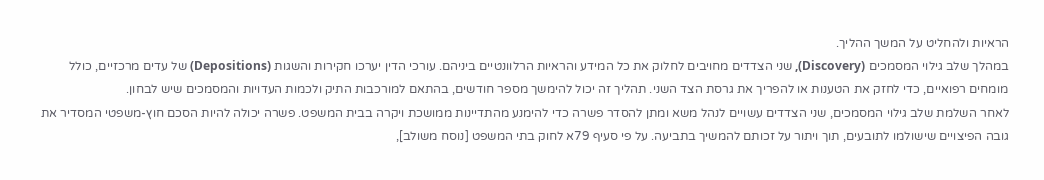הראיות ולהחליט על המשך ההליך.
במהלך שלב גילוי המסמכים (Discovery), שני הצדדים מחויבים לחלוק את כל המידע והראיות הרלוונטיים ביניהם. עורכי הדין יערכו חקירות והשגות (Depositions) של עדים מרכזיים, כולל מומחים רפואיים, כדי לחזק את הטענות או להפריך את גרסת הצד השני. תהליך זה יכול להימשך מספר חודשים, בהתאם למורכבות התיק ולכמות העדויות והמסמכים שיש לבחון.
לאחר השלמת שלב גילוי המסמכים, שני הצדדים עשויים לנהל משא ומתן להסדר פשרה כדי להימנע מהתדיינות ממושכת ויקרה בבית המשפט. פשרה יכולה להיות הסכם חוץ-משפטי המסדיר את גובה הפיצויים שישולמו לתובעים, תוך ויתור על זכותם להמשיך בתביעה. על פי סעיף 79א לחוק בתי המשפט [נוסח משולב],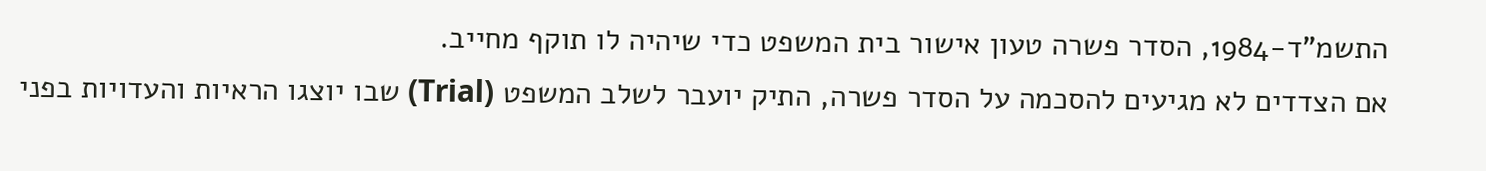התשמ"ד-1984, הסדר פשרה טעון אישור בית המשפט כדי שיהיה לו תוקף מחייב.
אם הצדדים לא מגיעים להסכמה על הסדר פשרה, התיק יועבר לשלב המשפט (Trial) שבו יוצגו הראיות והעדויות בפני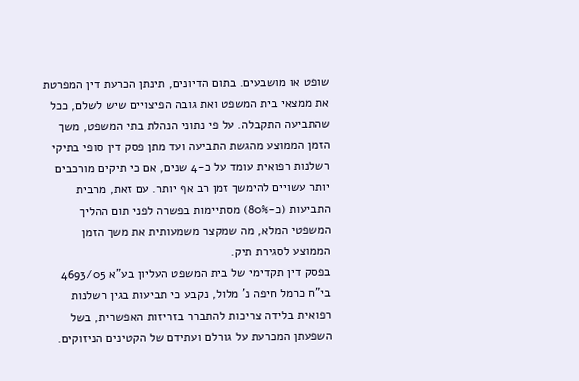שופט או מושבעים. בתום הדיונים, תינתן הכרעת דין המפרטת את ממצאי בית המשפט ואת גובה הפיצויים שיש לשלם, ככל שהתביעה התקבלה. על פי נתוני הנהלת בתי המשפט, משך הזמן הממוצע מהגשת התביעה ועד מתן פסק דין סופי בתיקי רשלנות רפואית עומד על כ-4 שנים, אם כי תיקים מורכבים יותר עשויים להימשך זמן רב אף יותר. עם זאת, מרבית התביעות (כ-80%) מסתיימות בפשרה לפני תום ההליך המשפטי המלא, מה שמקצר משמעותית את משך הזמן הממוצע לסגירת תיק.
בפסק דין תקדימי של בית המשפט העליון בע"א 4693/05 בי"ח כרמל חיפה נ' מלול, נקבע כי תביעות בגין רשלנות רפואית בלידה צריכות להתברר בזריזות האפשרית, בשל השפעתן המכרעת על גורלם ועתידם של הקטינים הניזוקים.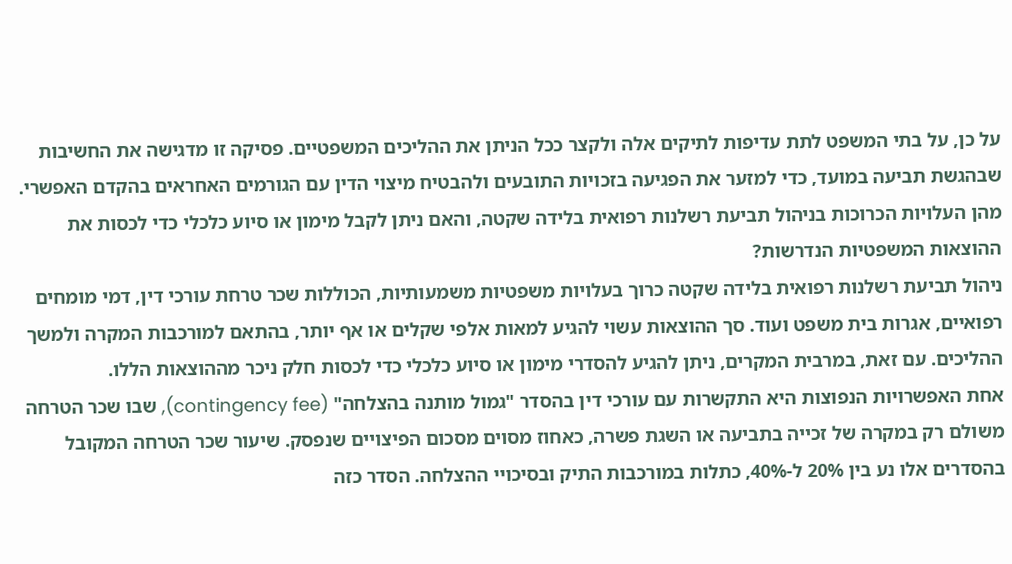על כן, על בתי המשפט לתת עדיפות לתיקים אלה ולקצר ככל הניתן את ההליכים המשפטיים. פסיקה זו מדגישה את החשיבות שבהגשת תביעה במועד, כדי למזער את הפגיעה בזכויות התובעים ולהבטיח מיצוי הדין עם הגורמים האחראים בהקדם האפשרי.
מהן העלויות הכרוכות בניהול תביעת רשלנות רפואית בלידה שקטה, והאם ניתן לקבל מימון או סיוע כלכלי כדי לכסות את ההוצאות המשפטיות הנדרשות?
ניהול תביעת רשלנות רפואית בלידה שקטה כרוך בעלויות משפטיות משמעותיות, הכוללות שכר טרחת עורכי דין, דמי מומחים רפואיים, אגרות בית משפט ועוד. סך ההוצאות עשוי להגיע למאות אלפי שקלים או אף יותר, בהתאם למורכבות המקרה ולמשך ההליכים. עם זאת, במרבית המקרים, ניתן להגיע להסדרי מימון או סיוע כלכלי כדי לכסות חלק ניכר מההוצאות הללו.
אחת האפשרויות הנפוצות היא התקשרות עם עורכי דין בהסדר "גמול מותנה בהצלחה" (contingency fee), שבו שכר הטרחה משולם רק במקרה של זכייה בתביעה או השגת פשרה, כאחוז מסוים מסכום הפיצויים שנפסק. שיעור שכר הטרחה המקובל בהסדרים אלו נע בין 20% ל-40%, כתלות במורכבות התיק ובסיכויי ההצלחה. הסדר כזה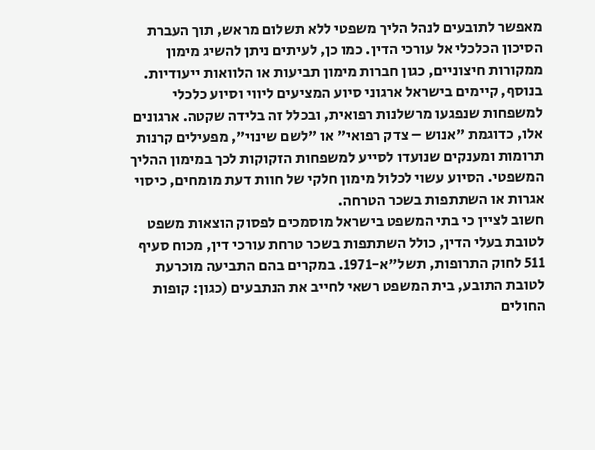מאפשר לתובעים לנהל הליך משפטי ללא תשלום מראש, תוך העברת הסיכון הכלכלי אל עורכי הדין. כמו כן, לעיתים ניתן להשיג מימון ממקורות חיצוניים, כגון חברות מימון תביעות או הלוואות ייעודיות.
בנוסף, קיימים בישראל ארגוני סיוע המציעים ליווי וסיוע כלכלי למשפחות שנפגעו מרשלנות רפואית, ובכלל זה בלידה שקטה. ארגונים אלו, כדוגמת "אנוש – צדק רפואי" או "לשם שינוי", מפעילים קרנות תרומות ומענקים שנועדו לסייע למשפחות הזקוקות לכך במימון ההליך המשפטי. הסיוע עשוי לכלול מימון חלקי של חוות דעת מומחים, כיסוי אגרות או השתתפות בשכר הטרחה.
חשוב לציין כי בתי המשפט בישראל מוסמכים לפסוק הוצאות משפט לטובת בעלי הדין, כולל השתתפות בשכר טרחת עורכי דין, מכוח סעיף 511 לחוק התרופות, תשל"א-1971. במקרים בהם התביעה מוכרעת לטובת התובע, בית המשפט רשאי לחייב את הנתבעים (כגון: קופות החולים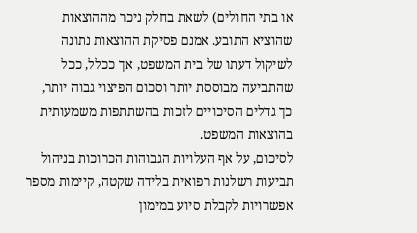או בתי החולים) לשאת בחלק ניכר מההוצאות שהוציא התובע. אמנם פסיקת ההוצאות נתונה לשיקול דעתו של בית המשפט, אך ככלל, ככל שהתביעה מבוססת יותר וסכום הפיצוי גבוה יותר, כך גדלים הסיכויים לזכות בהשתתפות משמעותית בהוצאות המשפט.
לסיכום, על אף העלויות הגבוהות הכרוכות בניהול תביעות רשלנות רפואית בלידה שקטה, קיימות מספר אפשרויות לקבלת סיוע במימון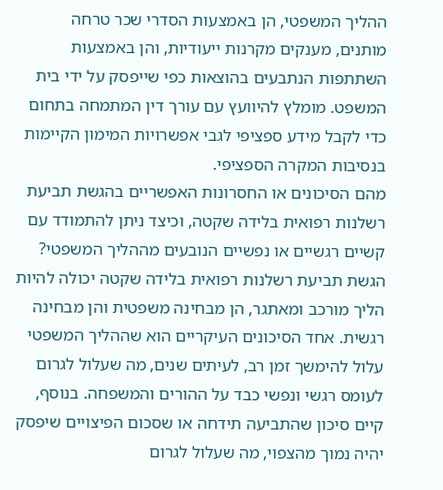ההליך המשפטי, הן באמצעות הסדרי שכר טרחה מותנים, מענקים מקרנות ייעודיות, והן באמצעות השתתפות הנתבעים בהוצאות כפי שייפסק על ידי בית המשפט. מומלץ להיוועץ עם עורך דין המתמחה בתחום כדי לקבל מידע ספציפי לגבי אפשרויות המימון הקיימות בנסיבות המקרה הספציפי.
מהם הסיכונים או החסרונות האפשריים בהגשת תביעת רשלנות רפואית בלידה שקטה, וכיצד ניתן להתמודד עם קשיים רגשיים או נפשיים הנובעים מההליך המשפטי?
הגשת תביעת רשלנות רפואית בלידה שקטה יכולה להיות הליך מורכב ומאתגר, הן מבחינה משפטית והן מבחינה רגשית. אחד הסיכונים העיקריים הוא שההליך המשפטי עלול להימשך זמן רב, לעיתים שנים, מה שעלול לגרום לעומס רגשי ונפשי כבד על ההורים והמשפחה. בנוסף, קיים סיכון שהתביעה תידחה או שסכום הפיצויים שיפסק יהיה נמוך מהצפוי, מה שעלול לגרום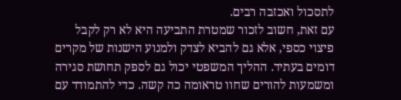לתסכול ואכזבה רבים.
עם זאת, חשוב לזכור שמטרת התביעה היא לא רק לקבל פיצוי כספי, אלא גם להביא לצדק ולמנוע הישנות של מקרים דומים בעתיד. ההליך המשפטי יכול גם לספק תחושת סגירה ומשמעות להורים שחוו טראומה כה קשה. כדי להתמודד עם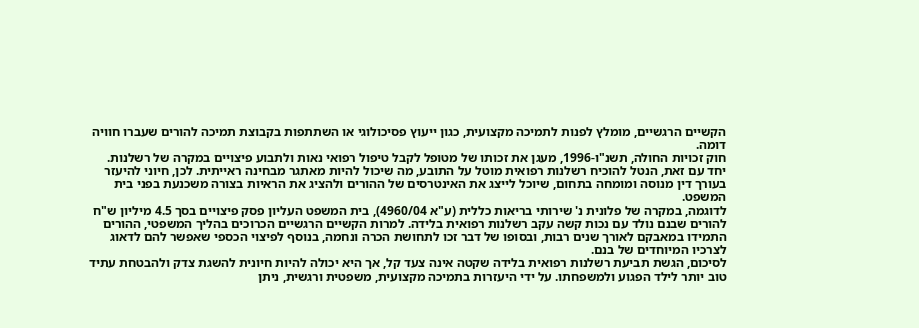הקשיים הרגשיים, מומלץ לפנות לתמיכה מקצועית, כגון ייעוץ פסיכולוגי או השתתפות בקבוצת תמיכה להורים שעברו חוויה דומה.
חוק זכויות החולה, תשנ"ו-1996, מעגן את זכותו של מטופל לקבל טיפול רפואי נאות ולתבוע פיצויים במקרה של רשלנות. יחד עם זאת, הנטל להוכיח רשלנות רפואית מוטל על התובע, מה שיכול להיות מאתגר מבחינה ראייתית. לכן, חיוני להיעזר בעורך דין מנוסה ומומחה בתחום, שיוכל לייצג את האינטרסים של ההורים ולהציג את הראיות בצורה משכנעת בפני בית המשפט.
לדוגמה, במקרה של פלונית נ' שירותי בריאות כללית (ע"א 4960/04), בית המשפט העליון פסק פיצויים בסך 4.5 מיליון ש"ח להורים שבנם נולד עם נכות קשה עקב רשלנות רפואית בלידה. למרות הקשיים הרגשיים הכרוכים בהליך המשפטי, ההורים התמידו במאבקם לאורך שנים רבות, ובסופו של דבר זכו לתחושת הכרה ונחמה, בנוסף לפיצוי הכספי שאפשר להם לדאוג לצרכיו המיוחדים של בנם.
לסיכום, הגשת תביעת רשלנות רפואית בלידה שקטה אינה צעד קל, אך היא יכולה להיות חיונית להשגת צדק ולהבטחת עתיד טוב יותר לילד הפגוע ולמשפחתו. על ידי היעזרות בתמיכה מקצועית, משפטית ורגשית, ניתן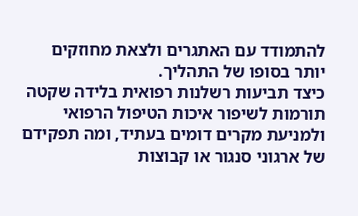להתמודד עם האתגרים ולצאת מחוזקים יותר בסופו של התהליך.
כיצד תביעות רשלנות רפואית בלידה שקטה תורמות לשיפור איכות הטיפול הרפואי ולמניעת מקרים דומים בעתיד, ומה תפקידם של ארגוני סנגור או קבוצות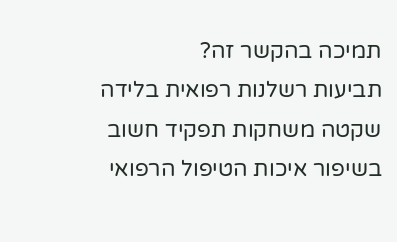תמיכה בהקשר זה?
תביעות רשלנות רפואית בלידה שקטה משחקות תפקיד חשוב בשיפור איכות הטיפול הרפואי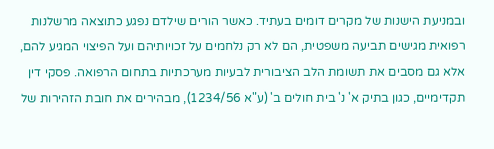ובמניעת הישנות של מקרים דומים בעתיד. כאשר הורים שילדם נפגע כתוצאה מרשלנות רפואית מגישים תביעה משפטית, הם לא רק נלחמים על זכויותיהם ועל הפיצוי המגיע להם, אלא גם מסבים את תשומת הלב הציבורית לבעיות מערכתיות בתחום הרפואה. פסקי דין תקדימיים, כגון בתיק א' נ' בית חולים ב' (ע"א 1234/56), מבהירים את חובת הזהירות של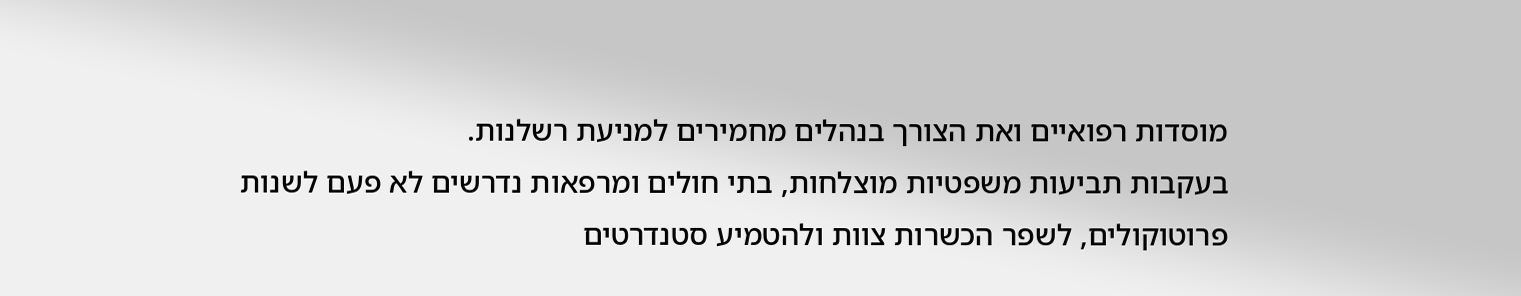מוסדות רפואיים ואת הצורך בנהלים מחמירים למניעת רשלנות.
בעקבות תביעות משפטיות מוצלחות, בתי חולים ומרפאות נדרשים לא פעם לשנות פרוטוקולים, לשפר הכשרות צוות ולהטמיע סטנדרטים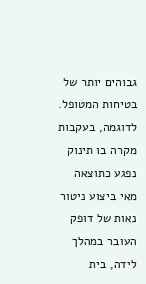גבוהים יותר של בטיחות המטופל. לדוגמה, בעקבות מקרה בו תינוק נפגע כתוצאה מאי ביצוע ניטור נאות של דופק העובר במהלך לידה, בית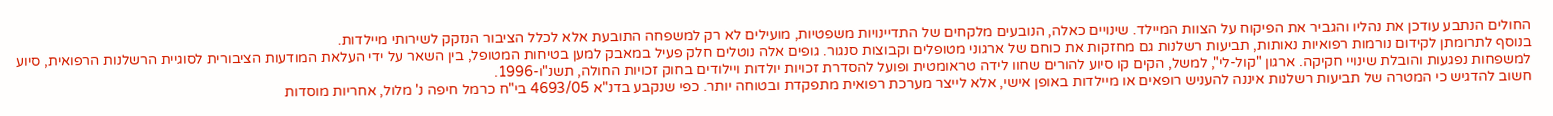החולים הנתבע עודכן את נהליו והגביר את הפיקוח על הצוות המיילד. שינויים כאלה, הנובעים מלקחים של התדיינויות משפטיות, מועילים לא רק למשפחה התובעת אלא לכלל הציבור הנזקק לשירותי מיילדות.
בנוסף לתרומתן לקידום נורמות רפואיות נאותות, תביעות רשלנות גם מחזקות את כוחם של ארגוני מטופלים וקבוצות סנגור. גופים אלה נוטלים חלק פעיל במאבק למען בטיחות המטופל, בין השאר על ידי העלאת המודעות הציבורית לסוגיית הרשלנות הרפואית, סיוע למשפחות נפגעות והובלת שינויי חקיקה. ארגון "קול-לי", למשל, הקים קו סיוע להורים שחוו לידה טראומטית ופועל להסדרת זכויות יולדות ויילודים בחוק זכויות החולה, תשנ"ו-1996.
חשוב להדגיש כי המטרה של תביעות רשלנות איננה להעניש רופאים או מיילדות באופן אישי, אלא לייצר מערכת רפואית מתפקדת ובטוחה יותר. כפי שנקבע בדנ"א 4693/05 בי"ח כרמל חיפה נ' מלול, אחריות מוסדות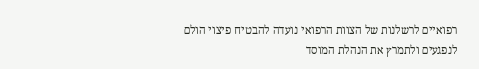רפואיים לרשלנות של הצוות הרפואי נועדה להבטיח פיצוי הולם לנפגעים ולתמרץ את הנהלת המוסד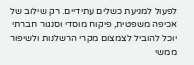לפעול למניעת כשלים עתידיים. רק שילוב של אכיפה משפטית, פיקוח מוסדי וסנגור חברתי יוכל להוביל לצמצום מקרי הרשלנות ולשיפור ממשי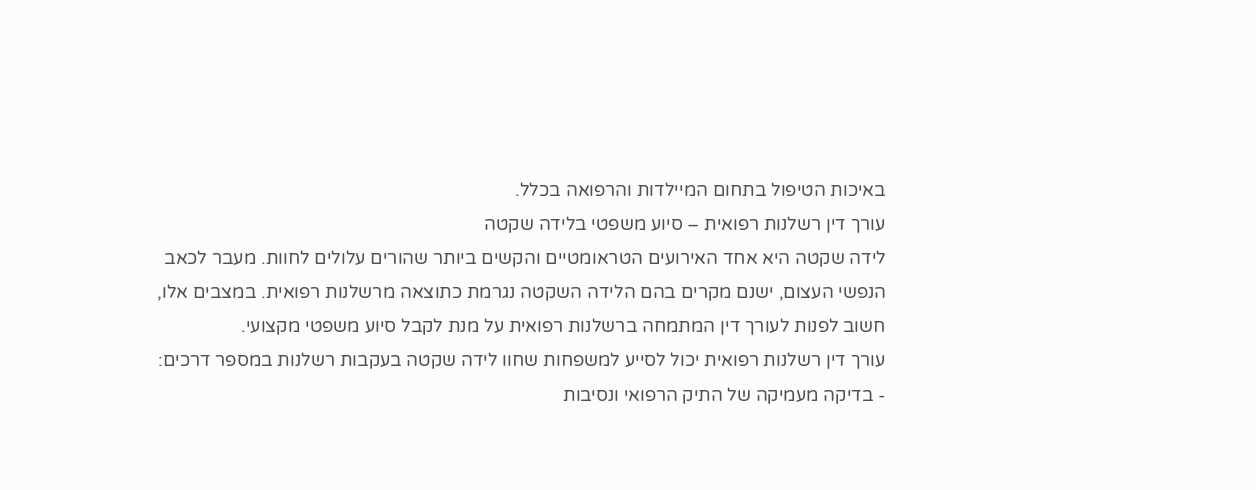באיכות הטיפול בתחום המיילדות והרפואה בכלל.
עורך דין רשלנות רפואית – סיוע משפטי בלידה שקטה
לידה שקטה היא אחד האירועים הטראומטיים והקשים ביותר שהורים עלולים לחוות. מעבר לכאב הנפשי העצום, ישנם מקרים בהם הלידה השקטה נגרמת כתוצאה מרשלנות רפואית. במצבים אלו, חשוב לפנות לעורך דין המתמחה ברשלנות רפואית על מנת לקבל סיוע משפטי מקצועי.
עורך דין רשלנות רפואית יכול לסייע למשפחות שחוו לידה שקטה בעקבות רשלנות במספר דרכים:
- בדיקה מעמיקה של התיק הרפואי ונסיבות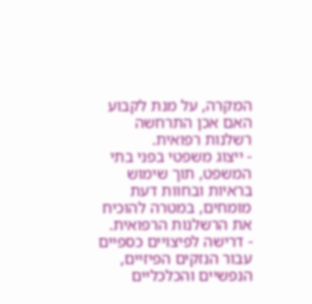המקרה, על מנת לקבוע האם אכן התרחשה רשלנות רפואית.
- ייצוג משפטי בפני בתי המשפט, תוך שימוש בראיות ובחוות דעת מומחים, במטרה להוכיח את הרשלנות הרפואית.
- דרישה לפיצויים כספיים עבור הנזקים הפיזיים, הנפשיים והכלכליים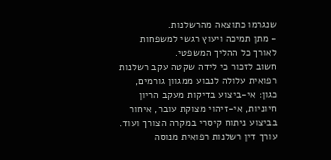שנגרמו כתוצאה מהרשלנות.
- מתן תמיכה ויעוץ רגשי למשפחות לאורך כל ההליך המשפטי.
חשוב לזכור כי לידה שקטה עקב רשלנות רפואית עלולה לנבוע ממגוון גורמים, כגון: אי-ביצוע בדיקות מעקב הריון חיוניות, אי-זיהוי מצוקת עובר, איחור בביצוע ניתוח קיסרי במקרה הצורך ועוד. עורך דין רשלנות רפואית מנוסה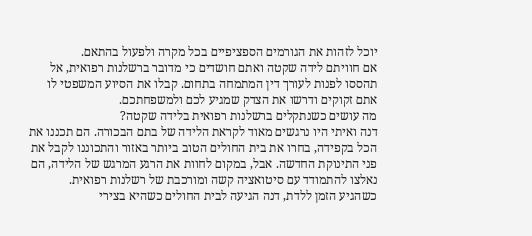יוכל לזהות את הגורמים הספציפיים בכל מקרה ולפעול בהתאם.
אם חוויתם לידה שקטה ואתם חושדים כי מדובר ברשלנות רפואית, אל תהססו לפנות לעורך דין המתמחה בתחום. קבלו את הסיוע המשפטי לו אתם זקוקים ודרשו את הצדק שמגיע לכם ולמשפחתכם.
מה עושים כשנתקלים ברשלנות רפואית בלידה שקטה?
דנה ואיתי היו נרגשים מאוד לקראת הלידה של בתם הבכורה. הם תכננו את הכל בקפידה, בחרו את בית החולים הטוב ביותר באזור והתכוננו לקבל את פני התינוקת החדשה. אבל, במקום לחוות את הרגע המרגש של הלידה, הם נאלצו להתמודד עם סיטואציה קשה ומורכבת של רשלנות רפואית.
כשהגיע הזמן ללדת, דנה הגיעה לבית החולים כשהיא בצירי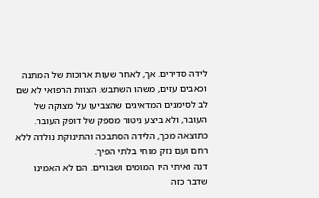לידה סדירים. אך, לאחר שעות ארוכות של המתנה וכאבים עזים, משהו השתבש. הצוות הרפואי לא שם לב לסימנים המדאיגים שהצביעו על מצוקה של העובר, ולא ביצע ניטור מספק של דופק העובר. כתוצאה מכך, הלידה הסתבכה והתינוקת נולדה ללא רחם ועם נזק מוחי בלתי הפיך.
דנה ואיתי היו המומים ושבורים. הם לא האמינו שדבר כזה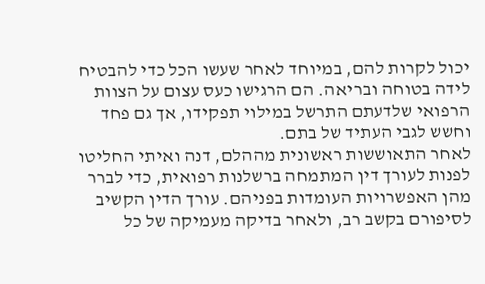יכול לקרות להם, במיוחד לאחר שעשו הכל כדי להבטיח לידה בטוחה ובריאה. הם הרגישו כעס עצום על הצוות הרפואי שלדעתם התרשל במילוי תפקידו, אך גם פחד וחשש לגבי העתיד של בתם.
לאחר התאוששות ראשונית מההלם, דנה ואיתי החליטו לפנות לעורך דין המתמחה ברשלנות רפואית, כדי לברר מהן האפשרויות העומדות בפניהם. עורך הדין הקשיב לסיפורם בקשב רב, ולאחר בדיקה מעמיקה של כל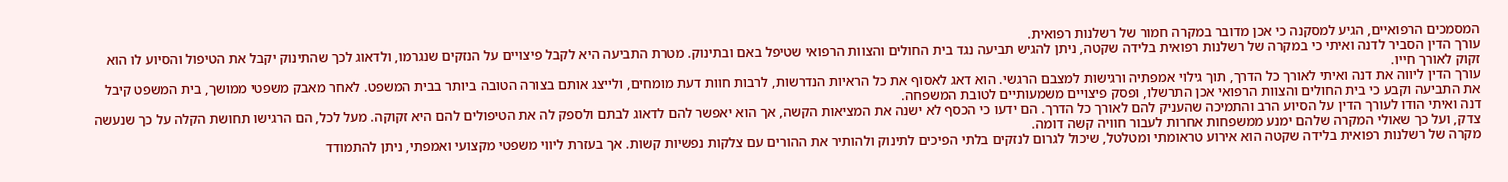המסמכים הרפואיים, הגיע למסקנה כי אכן מדובר במקרה חמור של רשלנות רפואית.
עורך הדין הסביר לדנה ואיתי כי במקרה של רשלנות רפואית בלידה שקטה, ניתן להגיש תביעה נגד בית החולים והצוות הרפואי שטיפל באם ובתינוק. מטרת התביעה היא לקבל פיצויים על הנזקים שנגרמו, ולדאוג לכך שהתינוק יקבל את הטיפול והסיוע לו הוא זקוק לאורך חייו.
עורך הדין ליווה את דנה ואיתי לאורך כל הדרך, תוך גילוי אמפתיה ורגישות למצבם הרגשי. הוא דאג לאסוף את כל הראיות הנדרשות, לרבות חוות דעת מומחים, ולייצג אותם בצורה הטובה ביותר בבית המשפט. לאחר מאבק משפטי ממושך, בית המשפט קיבל את התביעה וקבע כי בית החולים והצוות הרפואי אכן התרשלו, ופסק פיצויים משמעותיים לטובת המשפחה.
דנה ואיתי הודו לעורך הדין על הסיוע הרב והתמיכה שהעניק להם לאורך כל הדרך. הם ידעו כי הכסף לא ישנה את המציאות הקשה, אך הוא יאפשר להם לדאוג לבתם ולספק לה את הטיפולים להם היא זקוקה. מעל לכל, הם הרגישו תחושת הקלה על כך שנעשה צדק, ועל כך שאולי המקרה שלהם ימנע ממשפחות אחרות לעבור חוויה קשה דומה.
מקרה של רשלנות רפואית בלידה שקטה הוא אירוע טראומתי ומטלטל, שיכול לגרום לנזקים בלתי הפיכים לתינוק ולהותיר את ההורים עם צלקות נפשיות קשות. אך בעזרת ליווי משפטי מקצועי ואמפתי, ניתן להתמודד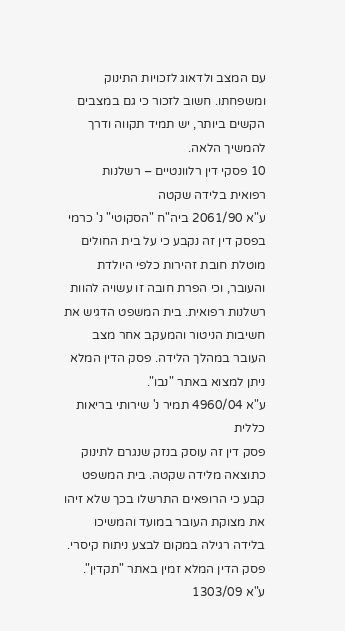עם המצב ולדאוג לזכויות התינוק ומשפחתו. חשוב לזכור כי גם במצבים הקשים ביותר, יש תמיד תקווה ודרך להמשיך הלאה.
10 פסקי דין רלוונטיים – רשלנות רפואית בלידה שקטה
ע"א 2061/90 ביה"ח "הסקוטי" נ' כרמי
בפסק דין זה נקבע כי על בית החולים מוטלת חובת זהירות כלפי היולדת והעובר, וכי הפרת חובה זו עשויה להוות רשלנות רפואית. בית המשפט הדגיש את חשיבות הניטור והמעקב אחר מצב העובר במהלך הלידה. פסק הדין המלא ניתן למצוא באתר "נבו".
ע"א 4960/04 תמיר נ' שירותי בריאות כללית
פסק דין זה עוסק בנזק שנגרם לתינוק כתוצאה מלידה שקטה. בית המשפט קבע כי הרופאים התרשלו בכך שלא זיהו את מצוקת העובר במועד והמשיכו בלידה רגילה במקום לבצע ניתוח קיסרי. פסק הדין המלא זמין באתר "תקדין".
ע"א 1303/09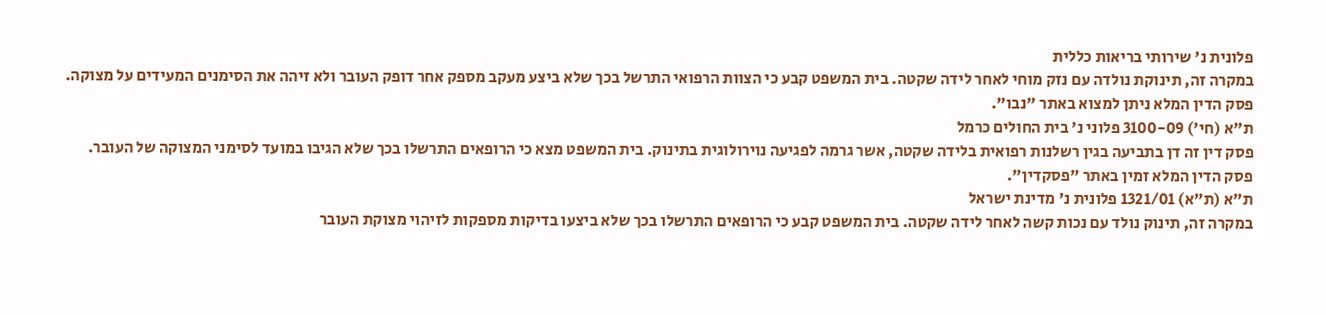פלונית נ' שירותי בריאות כללית
במקרה זה, תינוקת נולדה עם נזק מוחי לאחר לידה שקטה. בית המשפט קבע כי הצוות הרפואי התרשל בכך שלא ביצע מעקב מספק אחר דופק העובר ולא זיהה את הסימנים המעידים על מצוקה. פסק הדין המלא ניתן למצוא באתר "נבו".
ת"א (חי') 3100-09 פלוני נ' בית החולים כרמל
פסק דין זה דן בתביעה בגין רשלנות רפואית בלידה שקטה, אשר גרמה לפגיעה נוירולוגית בתינוק. בית המשפט מצא כי הרופאים התרשלו בכך שלא הגיבו במועד לסימני המצוקה של העובר. פסק הדין המלא זמין באתר "פסקדין".
ת"א (ת"א) 1321/01 פלונית נ' מדינת ישראל
במקרה זה, תינוק נולד עם נכות קשה לאחר לידה שקטה. בית המשפט קבע כי הרופאים התרשלו בכך שלא ביצעו בדיקות מספקות לזיהוי מצוקת העובר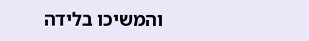והמשיכו בלידה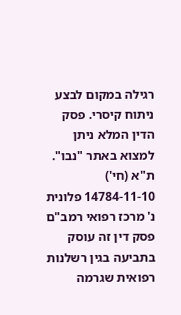רגילה במקום לבצע ניתוח קיסרי. פסק הדין המלא ניתן למצוא באתר "נבו".
ת"א (חי') 14784-11-10 פלונית נ' מרכז רפואי רמב"ם
פסק דין זה עוסק בתביעה בגין רשלנות רפואית שגרמה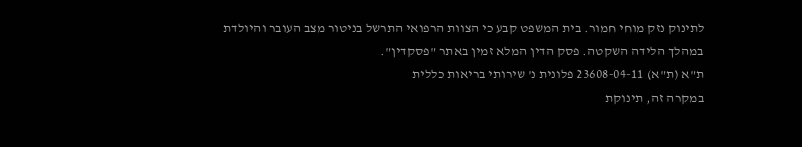לתינוק נזק מוחי חמור. בית המשפט קבע כי הצוות הרפואי התרשל בניטור מצב העובר והיולדת במהלך הלידה השקטה. פסק הדין המלא זמין באתר "פסקדין".
ת"א (ת"א) 23608-04-11 פלונית נ' שירותי בריאות כללית
במקרה זה, תינוקת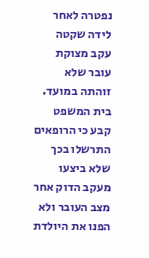נפטרה לאחר לידה שקטה עקב מצוקת עובר שלא זוהתה במועד. בית המשפט קבע כי הרופאים התרשלו בכך שלא ביצעו מעקב הדוק אחר מצב העובר ולא הפנו את היולדת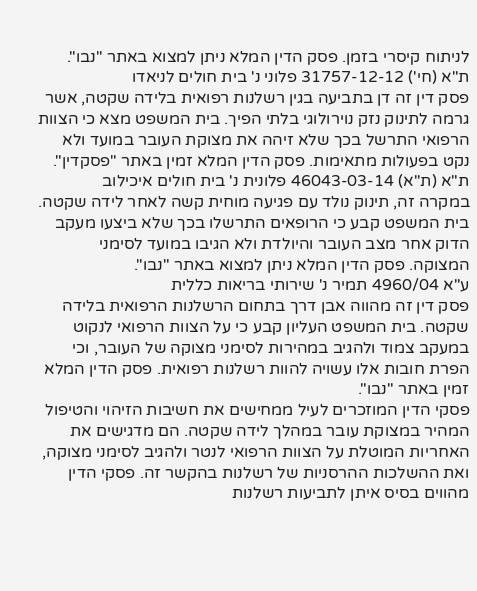לניתוח קיסרי בזמן. פסק הדין המלא ניתן למצוא באתר "נבו".
ת"א (חי') 31757-12-12 פלוני נ' בית חולים לניאדו
פסק דין זה דן בתביעה בגין רשלנות רפואית בלידה שקטה, אשר גרמה לתינוק נזק נוירולוגי בלתי הפיך. בית המשפט מצא כי הצוות הרפואי התרשל בכך שלא זיהה את מצוקת העובר במועד ולא נקט בפעולות מתאימות. פסק הדין המלא זמין באתר "פסקדין".
ת"א (ת"א) 46043-03-14 פלונית נ' בית חולים איכילוב
במקרה זה, תינוק נולד עם פגיעה מוחית קשה לאחר לידה שקטה. בית המשפט קבע כי הרופאים התרשלו בכך שלא ביצעו מעקב הדוק אחר מצב העובר והיולדת ולא הגיבו במועד לסימני המצוקה. פסק הדין המלא ניתן למצוא באתר "נבו".
ע"א 4960/04 תמיר נ' שירותי בריאות כללית
פסק דין זה מהווה אבן דרך בתחום הרשלנות הרפואית בלידה שקטה. בית המשפט העליון קבע כי על הצוות הרפואי לנקוט במעקב צמוד ולהגיב במהירות לסימני מצוקה של העובר, וכי הפרת חובות אלו עשויה להוות רשלנות רפואית. פסק הדין המלא זמין באתר "נבו".
פסקי הדין המוזכרים לעיל ממחישים את חשיבות הזיהוי והטיפול המהיר במצוקת עובר במהלך לידה שקטה. הם מדגישים את האחריות המוטלת על הצוות הרפואי לנטר ולהגיב לסימני מצוקה, ואת ההשלכות ההרסניות של רשלנות בהקשר זה. פסקי הדין מהווים בסיס איתן לתביעות רשלנות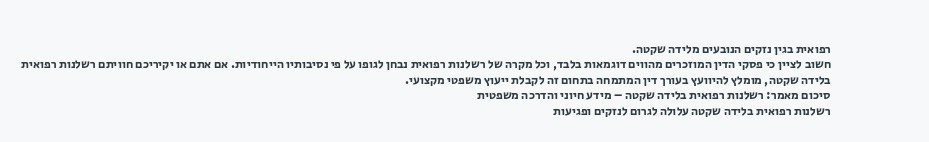רפואית בגין נזקים הנובעים מלידה שקטה.
חשוב לציין כי פסקי הדין המוזכרים מהווים דוגמאות בלבד, וכל מקרה של רשלנות רפואית נבחן לגופו על פי נסיבותיו הייחודיות. אם אתם או יקיריכם חוויתם רשלנות רפואית בלידה שקטה, מומלץ להיוועץ בעורך דין המתמחה בתחום זה לקבלת ייעוץ משפטי מקצועי.
סיכום מאמר: רשלנות רפואית בלידה שקטה – מידע חיוני והדרכה משפטית
רשלנות רפואית בלידה שקטה עלולה לגרום לנזקים ופגיעות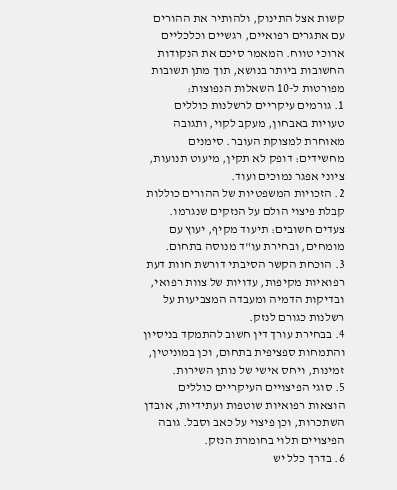קשות אצל התינוק, ולהותיר את ההורים עם אתגרים רפואיים, רגשיים וכלכליים ארוכי טווח. המאמר סיכם את הנקודות החשובות ביותר בנושא, תוך מתן תשובות מפורטות ל-10 השאלות הנפוצות:
1. גורמים עיקריים לרשלנות כוללים טעויות באבחון, מעקב לקוי, ותגובה מאוחרת למצוקת העובר. סימנים מחשידים: דופק לא תקין, מיעוט תנועות, ציוני אפגר נמוכים ועוד.
2. הזכויות המשפטיות של ההורים כוללות קבלת פיצוי הולם על הנזקים שנגרמו. צעדים חשובים: תיעוד מקיף, יעוץ עם מומחים, ובחירת עו"ד מנוסה בתחום.
3. הוכחת הקשר הסיבתי דורשת חוות דעת רפואיות מקיפות, עדויות של צוות רפואי, ובדיקות הדמיה ומעבדה המצביעות על רשלנות כגורם לנזק.
4. בבחירת עורך דין חשוב להתמקד בניסיון והתמחות ספציפית בתחום, וכן במוניטין, זמינות, ויחס אישי של נותן השירות.
5. סוגי הפיצויים העיקריים כוללים הוצאות רפואיות שוטפות ועתידיות, אובדן השתכרות, וכן פיצוי על כאב וסבל. גובה הפיצויים תלוי בחומרת הנזק.
6. בדרך כלל יש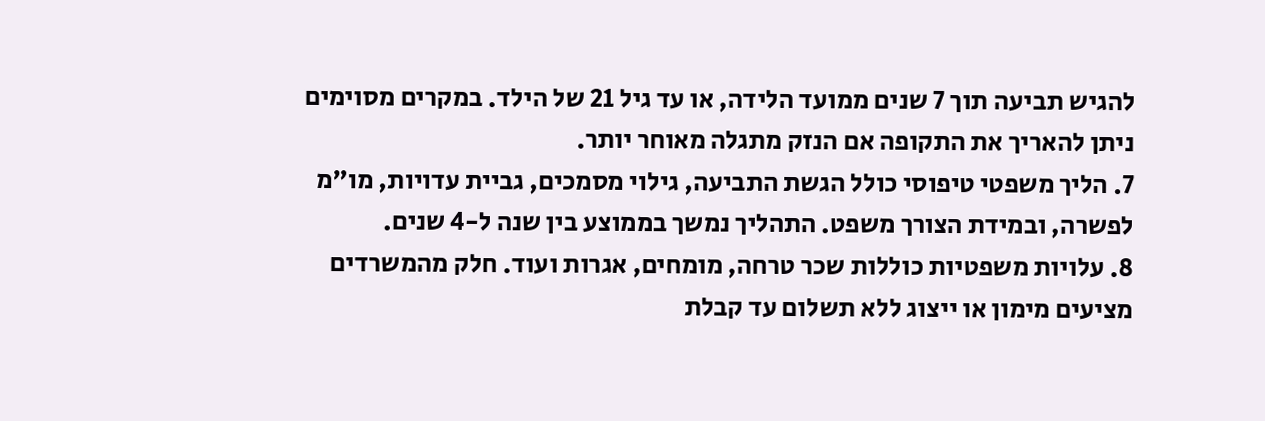להגיש תביעה תוך 7 שנים ממועד הלידה, או עד גיל 21 של הילד. במקרים מסוימים ניתן להאריך את התקופה אם הנזק מתגלה מאוחר יותר.
7. הליך משפטי טיפוסי כולל הגשת התביעה, גילוי מסמכים, גביית עדויות, מו"מ לפשרה, ובמידת הצורך משפט. התהליך נמשך בממוצע בין שנה ל-4 שנים.
8. עלויות משפטיות כוללות שכר טרחה, מומחים, אגרות ועוד. חלק מהמשרדים מציעים מימון או ייצוג ללא תשלום עד קבלת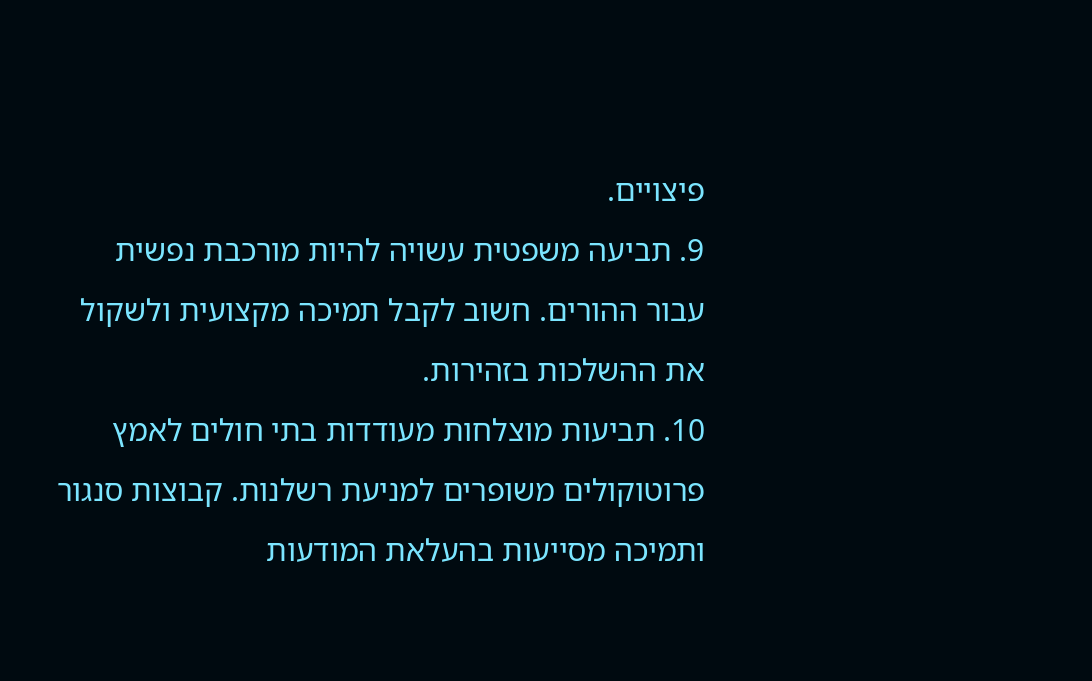פיצויים.
9. תביעה משפטית עשויה להיות מורכבת נפשית עבור ההורים. חשוב לקבל תמיכה מקצועית ולשקול את ההשלכות בזהירות.
10. תביעות מוצלחות מעודדות בתי חולים לאמץ פרוטוקולים משופרים למניעת רשלנות. קבוצות סנגור ותמיכה מסייעות בהעלאת המודעות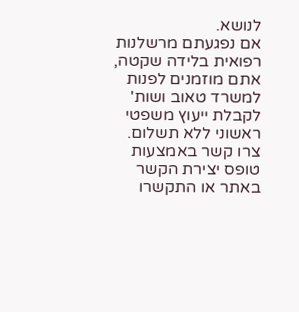לנושא.
אם נפגעתם מרשלנות רפואית בלידה שקטה, אתם מוזמנים לפנות למשרד טאוב ושות' לקבלת ייעוץ משפטי ראשוני ללא תשלום. צרו קשר באמצעות טופס יצירת הקשר באתר או התקשרו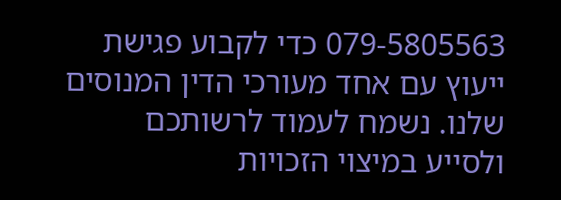079-5805563 כדי לקבוע פגישת ייעוץ עם אחד מעורכי הדין המנוסים שלנו. נשמח לעמוד לרשותכם ולסייע במיצוי הזכויות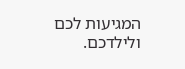המגיעות לכם ולילדכם.